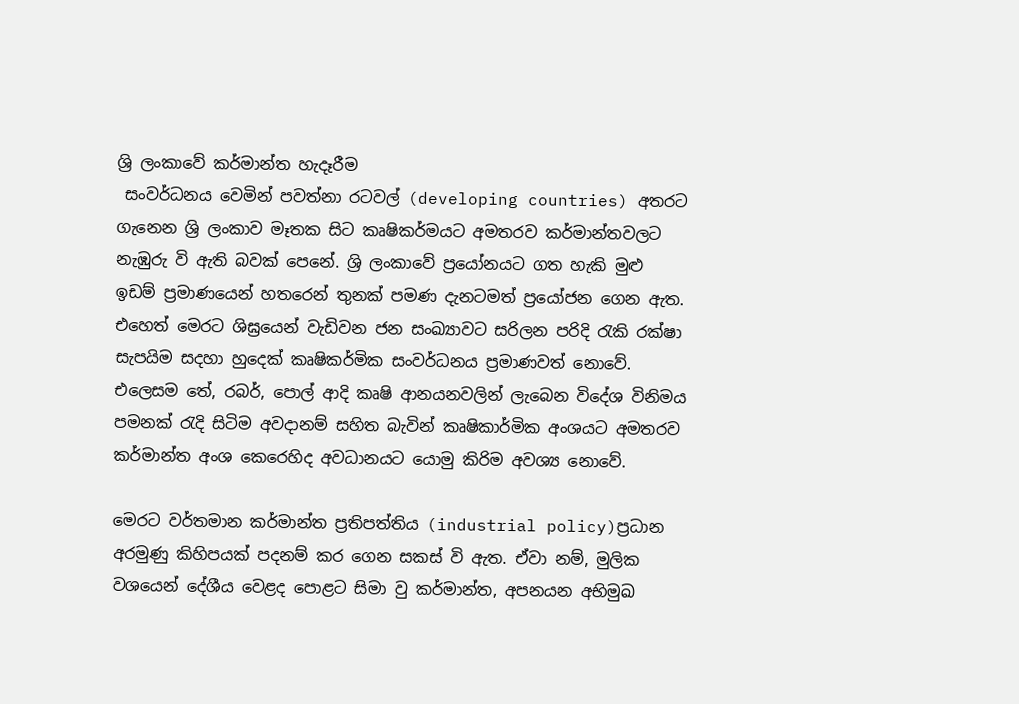ශ්‍රි ලංකාවේ කර්මාන්ත හැදෑරීම
 සංවර්ධනය වෙමින් පවත්නා රටවල් (developing countries) අතරට ගැනෙන ශ්‍රි ලංකා‍ව මෑතක සිට කෘෂිකර්මයට අමතරව කර්මාන්තවලට නැඹුරු වි ඇති බවක් පෙනේ. ශ්‍රි ලංකාවේ ප්‍රයෝ‍නයට ගත හැකි මුළු ඉඩම් ප්‍රමාණයෙන් හතරෙන් තුනක් පමණ දැනටමත් ප්‍රයෝජන ගෙන ඇත. එහෙත් මෙරට ශිඝ්‍රයෙන් වැඩිවන ජන සංඛ්‍යාවට සරිලන පරිදි රැකි රක්ෂා සැපයිම සදහා හුදෙක් කෘෂිකර්මික සංවර්ධනය ප්‍රමාණවත් නොවේ. එලෙසම තේ, රබර්, පොල් ආදි කෘෂි ආනයනවලින් ලැබෙන විදේශ විනිමය පමනක් රැදි සිටිම අවදානම් සහිත බැවින් කෘෂිකාර්මික අංශයට අමතරව කර්මාන්ත අංශ කෙරෙහිද අවධානයට යොමු කිරිම අවශ්‍ය නොවේ.

මෙරට වර්තමාන කර්මාන්ත ප්‍රතිපත්තිය (industrial policy)ප්‍රධාන අරමුණු කිහිපයක් පදනම් කර‍ ගෙන සකස් වි ඇත. ඒවා නම්, මුලික වශයෙන් දේශීය වෙළද පොළට සිමා වු කර්මාන්ත, අපනයන අභිමුඛ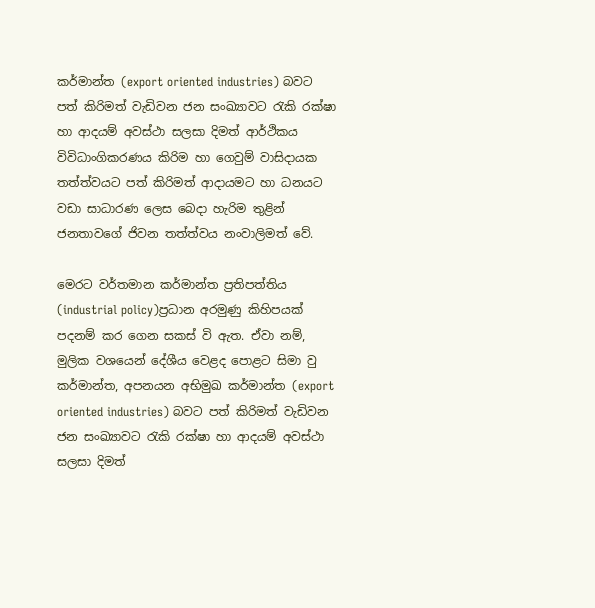කර්මාන්ත (export oriented industries) බවට පත් කිරිමත් වැඩිවන ජන සංඛ්‍යාවට රැකි රක්ෂා හා ආදයම් අවස්ථා සලසා දිමත් ආර්ථිකය විවිධාංගිකරණය කිරිම හා ගෙවුම් වාසිදායක තත්ත්වයට පත් කිරිමත් ආදායමට හා ධනයට වඩා සාධාරණ ලෙස බෙදා හැරිම තුළින් ජනතා‍වගේ ජිවන තත්ත්වය නංවාලිමත් වේ.

මෙරට වර්තමාන කර්මාන්ත ප්‍රතිපත්තිය (industrial policy)ප්‍රධාන අරමුණු කිහිපයක් පදනම් කර‍ ගෙන සකස් වි ඇත. ඒවා නම්, මුලික වශයෙන් දේශීය වෙළද පොළට සිමා වු කර්මාන්ත, අපනයන අභිමුඛ කර්මාන්ත (export oriented industries) බවට පත් කිරිමත් වැඩිවන ජන සංඛ්‍යාවට රැකි රක්ෂා හා ආදයම් අවස්ථා සලසා දිමත්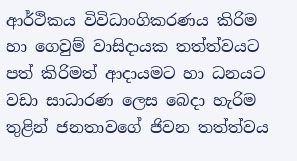ආර්ථිකය විවිධාංගිකරණය කිරිම හා ගෙවුම් වාසිදායක තත්ත්වයට පත් කිරිමත් ආදායමට හා ධනයට වඩා සාධාරණ ලෙස බෙදා හැරිම තුළින් ජනතා‍වගේ ජිවන තත්ත්වය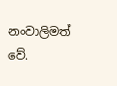නංවාලිමත් වේ.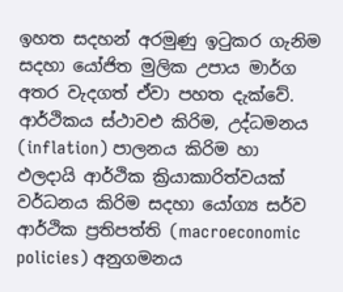ඉහත සදහන් අරමුණු ඉටුකර ගැනිම සදහා යෝජිත මුලික උපාය මාර්ග අතර වැදගත් ඒවා පහත දැක්වේ.
ආර්ථිකය ස්ථාවඑ කිරිම, උද්ධමනය (inflation) පාලනය කිරිම හා ඵලදායි ආර්ථික ක්‍රියාකාරිත්වයක් වර්ධනය කිරිම සදහා යෝග්‍ය සර්ව ආර්ථික ප්‍රතිපත්ති (macroeconomic policies) අනුගමනය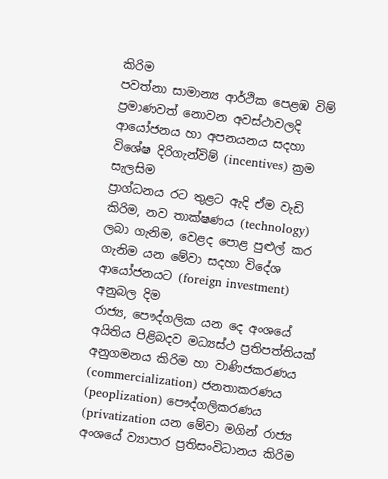කිරිම
පවත්නා සාමාන්‍ය ආර්ථික පෙළඹ විම් ප්‍රමාණවත් නොවන අවස්ථාවලදි ආයෝජනය හා අපනයනය සදහා විශේෂ දිරිගැන්විම් (incentives) ක්‍රම සැලසිම
ප්‍රාග්ධනය රට තුළට ඇදි ඒම වැඩි කිරිම, නව තාක්ෂණය (technology) ලබා ගැනිම, වෙළද පොළ පුළුල් කර ගැනිම යන මේවා සදහා විදේශ ආයෝජනයට (foreign investment) අනුබල දිම
රාජ්‍ය, පෞද්ගලික යන දෙ අංශයේ අයිතිය පිළිබදව මධ්‍යස්ථ ප්‍රතිපත්තියක් අනුගමනය කිරිම හා වාණිජකරණය (commercialization) ජනතාකරණය (peoplization) පෞද්ගලිකරණය (privatization යන මේවා මගින් රාජ්‍ය අංශයේ ව්‍යාපාර ප්‍රතිසංවිධානය කිරිම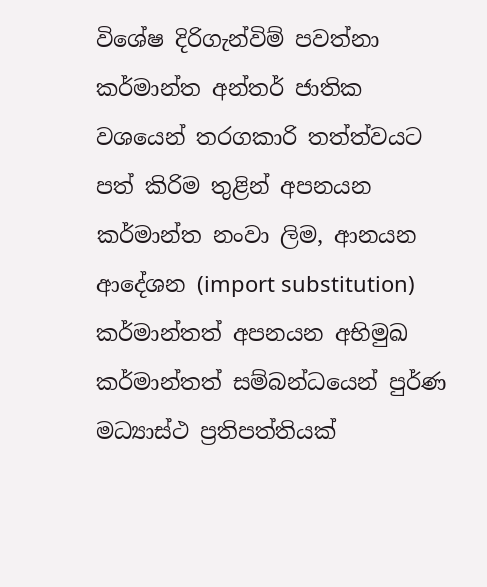විශේෂ දිරිගැන්විම් පවත්නා කර්මාන්ත අන්තර් ජාතික වශයෙන් තරගකාරි තත්ත්වයට පත් කිරිම තුළින් අපනයන කර්මාන්ත නංවා ලිම, ආනයන ආදේශන (import substitution) කර්මාන්තත් අපනයන අභිමුඛ කර්මාන්තත් සම්බන්ධයෙන් පුර්ණ මධ්‍යාස්ථ ප්‍රතිපත්තියක්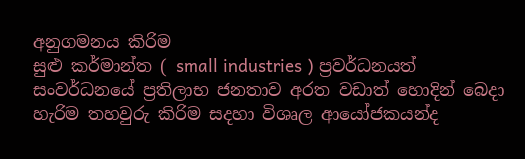අනුගමනය කිරිම
සුළු කර්මාන්ත ( small industries ) ප්‍රවර්ධනයත් සංවර්ධනයේ ප්‍රතිලාභ ජනතාව අරත වඩාත් හොදින් බෙදා හැරිම තහවුරු කිරිම සදහා විශෘල ආ‍යෝජකයන්ද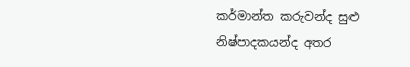කර්මාන්ත කරුවන්ද සුළු නිෂ්පාදකයන්ද අතර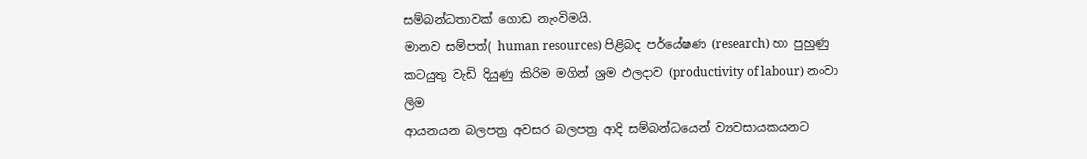සම්බන්ධතාවක් ගොඩ නැංවිමයි.
මානව සම්පත්( human resources) පිළිබද පර්යේෂණ (research) හා පුහුණු කටයුතු වැඩි දියුණු කිරිම මගින් ශ්‍රම ඵලදාව (productivity of labour) නංවා ලිම
ආයනයන බලපත්‍ර අවසර බලපත්‍ර ආදි සම්බන්ධයෙන් ව්‍යවසායකයනට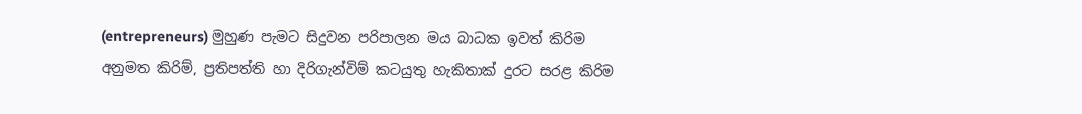(entrepreneurs) මුහුණ පැමට සිදුවන පරිපාලන මය බාධක ඉවත් කිරිම
අනුමත කිරිම්, ප්‍රතිපත්ති හා දිරිගැන්විම් කටයුතු හැකිතාක් දුරට සරළ කිරිම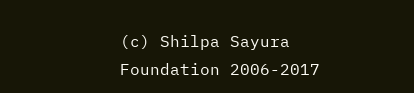(c) Shilpa Sayura Foundation 2006-2017